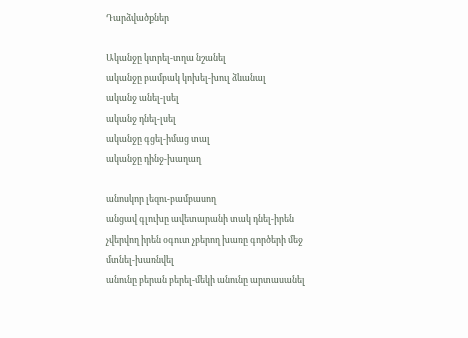Դարձվածքներ

Ականջը կտրել-տղա նշանել
ականջը բամբակ կոխել-խուլ ձևանալ
ականջ անել-լսել
ականջ դնել-լսել
ականջը գցել-իմաց տալ
ականջը դինջ-խաղաղ

անոսկոր լեզու-բամբասող
անցավ գլուխը ավետարանի տակ դնել-իրեն չվերվող իրեն օգուտ չբերող խառը գործերի մեջ մտնել-խառնվել
անունը բերան բերել-մեկի անունը արտասանել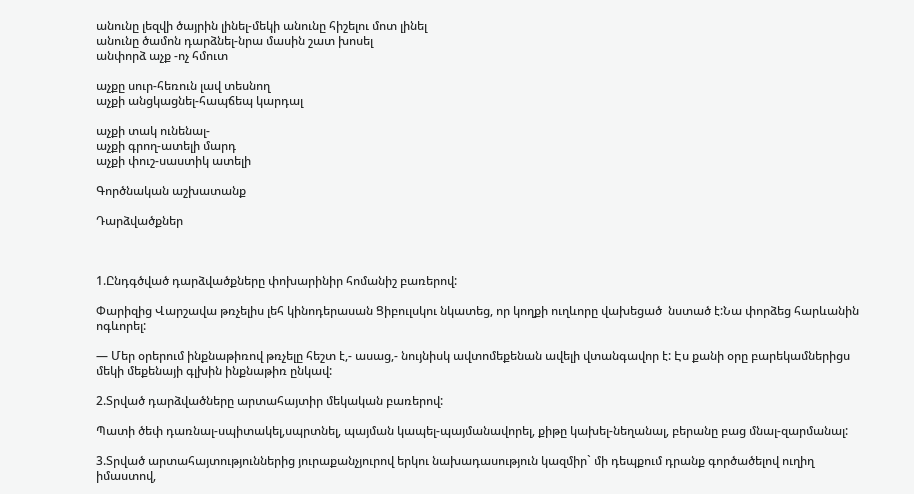անունը լեզվի ծայրին լինել-մեկի անունը հիշելու մոտ լինել
անունը ծամոն դարձնել-նրա մասին շատ խոսել
անփորձ աչք -ոչ հմուտ

աչքը սուր-հեռուն լավ տեսնող
աչքի անցկացնել-հապճեպ կարդալ

աչքի տակ ունենալ-
աչքի գրող-ատելի մարդ
աչքի փուշ-սաստիկ ատելի

Գործնական աշխատանք

Դարձվածքներ



1.Ընդգծված դարձվածքները փոխարինիր հոմանիշ բառերով:

Փարիզից Վարշավա թռչելիս լեհ կինոդերասան Ցիբուլսկու նկատեց, որ կողքի ուղևորը վախեցած  նստած է:Նա փորձեց հարևանին ոգևորել:

— Մեր օրերում ինքնաթիռով թռչելը հեշտ է,- ասաց,- նույնիսկ ավտոմեքենան ավելի վտանգավոր է: Էս քանի օրը բարեկամներիցս մեկի մեքենայի գլխին ինքնաթիռ ընկավ:

2.Տրված դարձվածները արտահայտիր մեկական բառերով:

Պատի ծեփ դառնալ-սպիտակել,սպրտնել, պայման կապել-պայմանավորել, քիթը կախել-նեղանալ, բերանը բաց մնալ-զարմանալ:

3.Տրված արտահայտություններից յուրաքանչյուրով երկու նախադասություն կազմիր` մի դեպքում դրանք գործածելով ուղիղ իմաստով,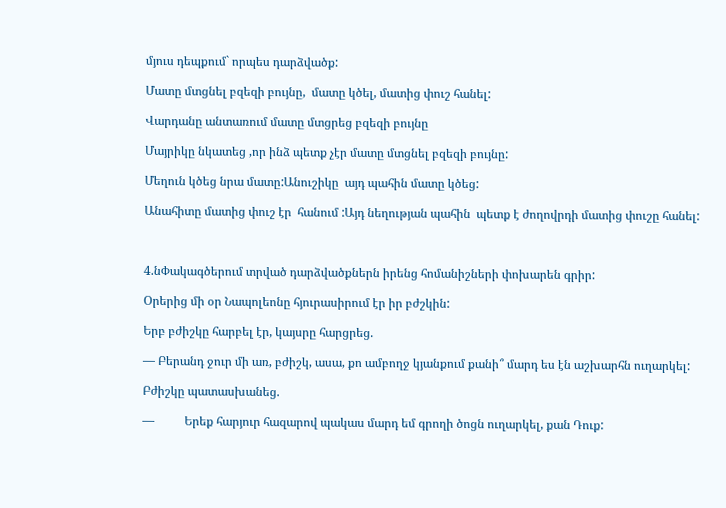մյուս դեպքում` որպես դարձվածք:

Մատը մտցնել բզեզի բույնը,  մատը կծել, մատից փուշ հանել:

Վարդանը անտառում մատը մտցրեց բզեզի բույնը

Մայրիկը նկատեց ,որ ինձ պետք չէր մատը մտցնել բզեզի բույնը:

Մեղուն կծեց նրա մատը:Անուշիկը  այդ պահին մատը կծեց:

Անահիտը մատից փուշ էր  հանում :Այդ նեղության պահին  պետք է ժողովրդի մատից փուշը հանել:



4.նՓակագծերում տրված դարձվածքներն իրենց հոմանիշների փոխարեն գրիր:

Օրերից մի օր Նապոլեոնը հյուրասիրում էր իր բժշկին:

Երբ բժիշկը հարբել էր, կայսրը հարցրեց.

— Բերանդ ջուր մի առ, բժիշկ, ասա, քո ամբողջ կյանքում քանի՞ մարդ ես էն աշխարհն ուղարկել:

Բժիշկը պատասխանեց.

—          Երեք հարյուր հազարով պակաս մարդ եմ գրողի ծոցն ուղարկել, քան Դուք: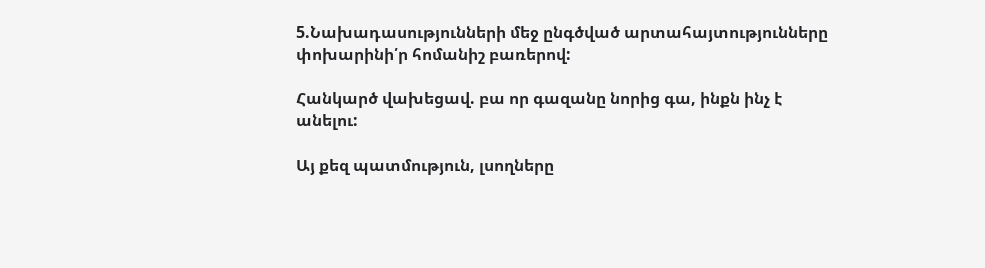5.Նախադասությունների մեջ ընգծված արտահայտությունները փոխարինի՛ր հոմանիշ բառերով:

Հանկարծ վախեցավ. բա որ գազանը նորից գա, ինքն ինչ է անելու:

Այ քեզ պատմություն, լսողները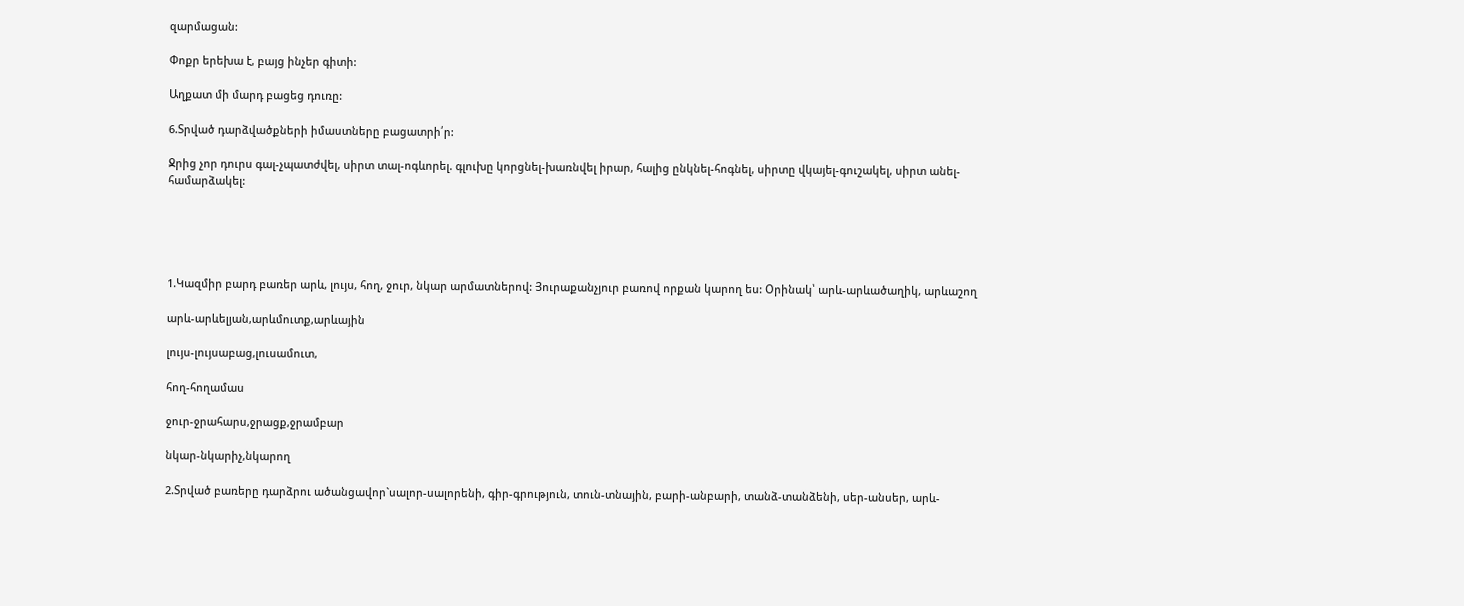զարմացան:

Փոքր երեխա է, բայց ինչեր գիտի:

Աղքատ մի մարդ բացեց դուռը:

6.Տրված դարձվածքների իմաստները բացատրի՛ր:

Ջրից չոր դուրս գալ-չպատժվել, սիրտ տալ-ոգևորել. գլուխը կորցնել-խառնվել իրար, հալից ընկնել-հոգնել, սիրտը վկայել-գուշակել, սիրտ անել-համարձակել:





1.Կազմիր բարդ բառեր արև, լույս, հող, ջուր, նկար արմատներով: Յուրաքանչյուր բառով որքան կարող ես: Օրինակ՝ արև-արևածաղիկ, արևաշող

արև-արևելյան,արևմուտք,արևային

լույս-լույսաբաց,լուսամուտ,

հող-հողամաս

ջուր-ջրահարս,ջրացք,ջրամբար

նկար-նկարիչ,նկարող

2.Տրված բառերը դարձրու ածանցավոր`սալոր-սալորենի, գիր-գրություն, տուն-տնային, բարի-անբարի, տանձ-տանձենի, սեր-անսեր, արև-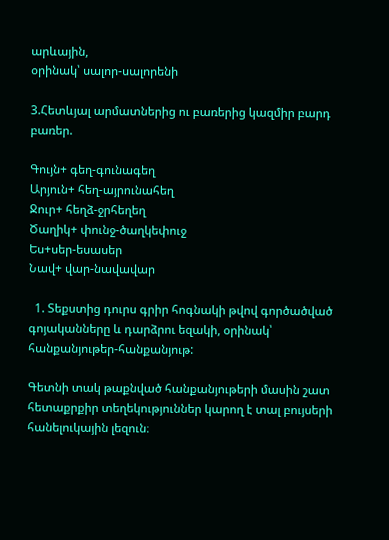արևային,
օրինակ՝ սալոր-սալորենի

3.Հետևյալ արմատներից ու բառերից կազմիր բարդ բառեր.

Գույն+ գեղ-գունագեղ
Արյուն+ հեղ-այրունահեղ
Ջուր+ հեղձ-ջրհեղեղ
Ծաղիկ+ փունջ-ծաղկեփուջ
Ես+սեր-եսասեր
Նավ+ վար-նավավար

  1. Տեքստից դուրս գրիր հոգնակի թվով գործածված գոյականները և դարձրու եզակի, օրինակ՝ հանքանյութեր-հանքանյութ:

Գետնի տակ թաքնված հանքանյութերի մասին շատ հետաքրքիր տեղեկություններ կարող է տալ բույսերի հանելուկային լեզուն։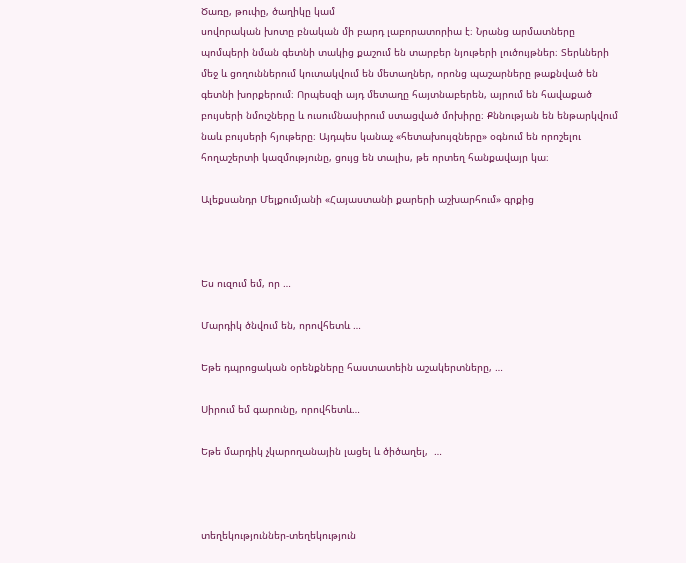Ծառը, թուփը, ծաղիկը կամ
սովորական խոտը բնական մի բարդ լաբորատորիա է։ Նրանց արմատները
պոմպերի նման գետնի տակից քաշում են տարբեր նյութերի լուծույթներ։ Տերևների
մեջ և ցողուններում կուտակվում են մետաղներ, որոնց պաշարները թաքնված են
գետնի խորքերում։ Որպեսզի այդ մետաղը հայտնաբերեն, այրում են հավաքած
բույսերի նմուշները և ուսումնասիրում ստացված մոխիրը։ Քննության են ենթարկվում
նաև բույսերի հյութերը։ Այդպես կանաչ «հետախույզները» օգնում են որոշելու
հողաշերտի կազմությունը, ցույց են տալիս, թե որտեղ հանքավայր կա։

Ալեքսանդր Մելքումյանի «Հայաստանի քարերի աշխարհում» գրքից



Ես ուզում եմ, որ …

Մարդիկ ծնվում են, որովհետև …

Եթե դպրոցական օրենքները հաստատեին աշակերտները, …

Սիրում եմ գարունը, որովհետև…

Եթե մարդիկ չկարողանային լացել և ծիծաղել,  …



տեղեկություններ-տեղեկություն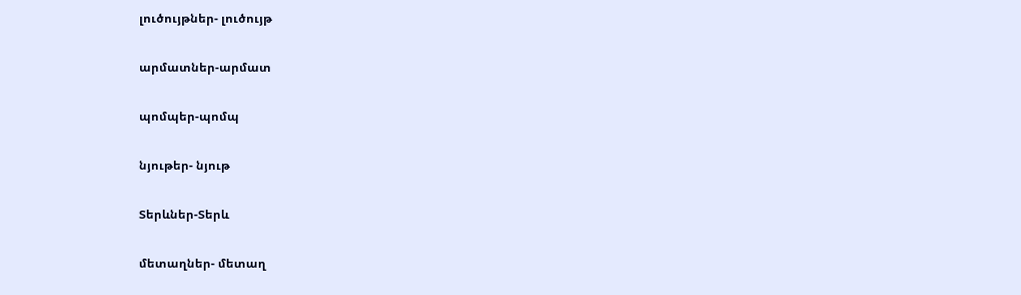լուծույթներ- լուծույթ

արմատներ-արմատ

պոմպեր-պոմպ

նյութեր- նյութ

Տերևներ-Տերև

մետաղներ- մետաղ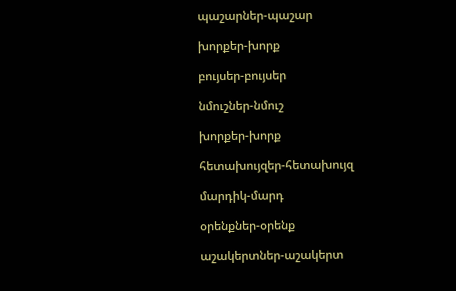պաշարներ-պաշար

խորքեր-խորք

բույսեր-բույսեր

նմուշներ-նմուշ

խորքեր-խորք

հետախույզեր-հետախույզ

մարդիկ-մարդ

օրենքներ-օրենք

աշակերտներ-աշակերտ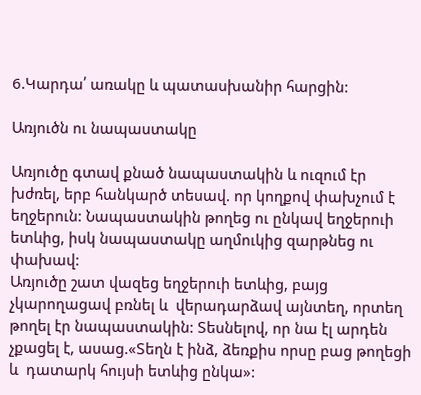6.Կարդա՛ առակը և պատասխանիր հարցին:

Առյուծն ու նապաստակը

Առյուծը գտավ քնած նապաստակին և ուզում էր խժռել, երբ հանկարծ տեսավ. որ կողքով փախչում է եղջերուն: Նապաստակին թողեց ու ընկավ եղջերուի ետևից, իսկ նապաստակը աղմուկից զարթնեց ու փախավ:
Առյուծը շատ վազեց եղջերուի ետևից, բայց չկարողացավ բռնել և  վերադարձավ այնտեղ, որտեղ թողել էր նապաստակին: Տեսնելով, որ նա էլ արդեն չքացել է, ասաց.«Տեղն է ինձ, ձեռքիս որսը բաց թողեցի և  դատարկ հույսի ետևից ընկա»: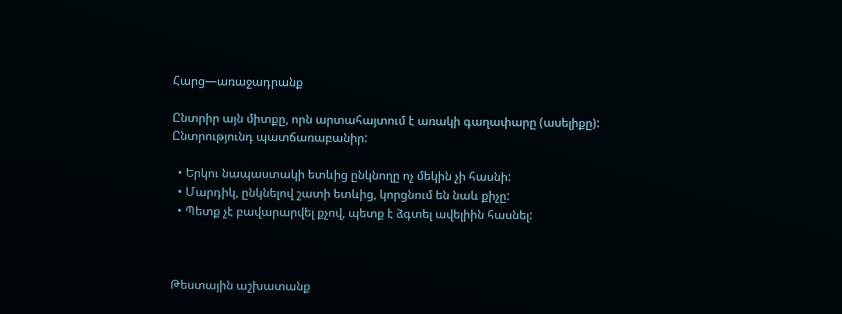Հարց—առաջադրանք

Ընտրիր այն միտքը, որն արտահայտում է առակի գաղափարը (ասելիքը):
Ընտրությունդ պատճառաբանիր:

  • Երկու նապաստակի ետևից ընկնողը ոչ մեկին չի հասնի:
  • Մարդիկ, ընկնելով շատի ետևից, կորցնում են նաև քիչը:
  • Պետք չէ բավարարվել քչով, պետք է ձգտել ավելիին հասնել:



Թեստային աշխատանք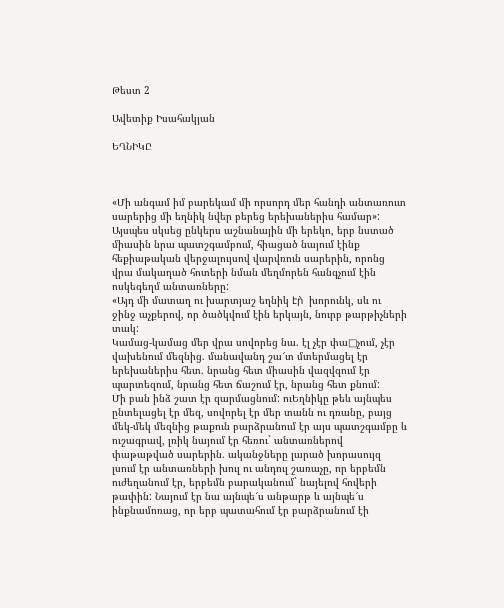Թեստ 2

Ավետիք Իսահակյան

ԵՂՆԻԿԸ



«Մի անգամ իմ բարեկամ մի որսորդ մեր հանդի անտառուտ սարերից մի եղնիկ նվեր բերեց երեխաներիս համար»:
Այսպես սկսեց ընկերս աշնանային մի երեկո, երբ նստած միասին նրա պատշգամբում, հիացած նայում էինք հեքիաթական վերջալույսով վարվռուն սարերին, որոնց վրա մակաղած հոտերի նման մեղմորեն հանգչում էին ոսկեգեղմ անտառները:
«Այդ մի մատաղ ու խարտյաշ եղնիկ էր̀  խորունկ, սև ու ջինջ աչքերով, որ ծածկվում էին երկայն, նուրբ թարթիչների տակ:
Կամաց-կամաց մեր վրա սովորեց նա. էլ չէր փա□չում, չէր վախենում մեզնից. մանավանդ շա՜տ մտերմացել էր երեխաներիս հետ. նրանց հետ միասին վազվզում էր պարտեզում, նրանց հետ ճաշում էր, նրանց հետ քնում:
Մի բան ինձ շատ էր զարմացնում: ուԵղնիկը թեև այնպես ընտելացել էր մեզ, սովորել էր մեր տանն ու դռանը, բայց մեկ-մեկ մեզնից թաքուն բարձրանում էր այս պատշգամբը և ուշագրավ, լռիկ նայում էր հեռու` անտառներով փաթաթված սարերին. ականջները լարած խորասույզ լսում էր անտառների խուլ ու անդուլ շառաչը, որ երբեմն ուժեղանում էր, երբեմն բարականում` նայելով հովերի թափին: Նայում էր նա այնպե՜ս անթարթ և այնպե՜ս ինքնամոռաց, որ երբ պատահում էր բարձրանում էի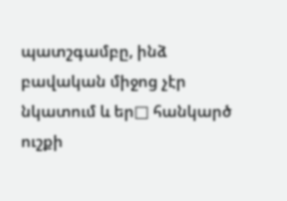պատշգամբը, ինձ բավական միջոց չէր նկատում և եր□ հանկարծ ուշքի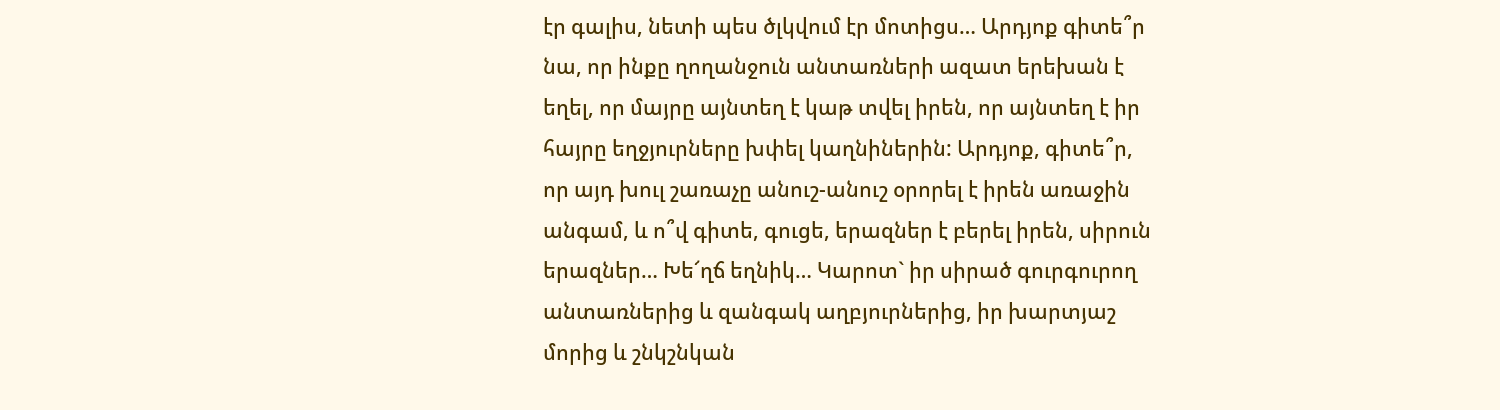էր գալիս, նետի պես ծլկվում էր մոտիցս… Արդյոք գիտե՞ր նա, որ ինքը ղողանջուն անտառների ազատ երեխան է եղել, որ մայրը այնտեղ է կաթ տվել իրեն, որ այնտեղ է իր հայրը եղջյուրները խփել կաղնիներին: Արդյոք, գիտե՞ր, որ այդ խուլ շառաչը անուշ-անուշ օրորել է իրեն առաջին անգամ, և ո՞վ գիտե, գուցե, երազներ է բերել իրեն, սիրուն երազներ… Խե՜ղճ եղնիկ… Կարոտ` իր սիրած գուրգուրող անտառներից և զանգակ աղբյուրներից, իր խարտյաշ մորից և շնկշնկան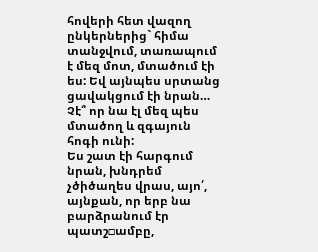հովերի հետ վազող ընկերներից` հիմա տանջվում, տառապում է մեզ մոտ, մտածում էի ես: Եվ այնպես սրտանց ցավակցում էի նրան… Չէ՞ որ նա էլ մեզ պես մտածող և զգայուն հոգի ունի:
Ես շատ էի հարգում նրան, խնդրեմ չծիծաղես վրաս, այո՛, այնքան, որ երբ նա բարձրանում էր պատշ□ամբը,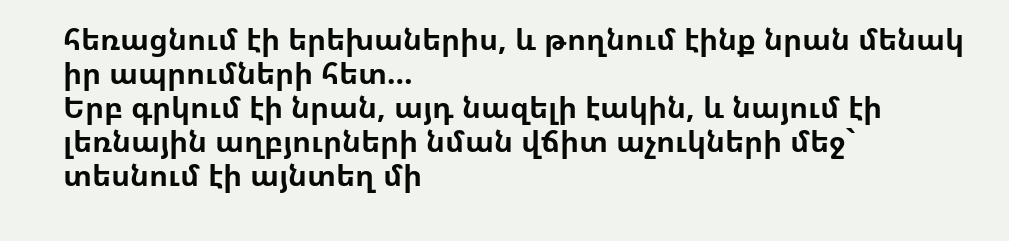հեռացնում էի երեխաներիս, և թողնում էինք նրան մենակ իր ապրումների հետ…
Երբ գրկում էի նրան, այդ նազելի էակին, և նայում էի լեռնային աղբյուրների նման վճիտ աչուկների մեջ` տեսնում էի այնտեղ մի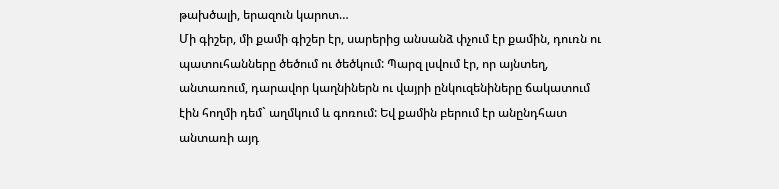թախծալի, երազուն կարոտ…
Մի գիշեր, մի քամի գիշեր էր, սարերից անսանձ փչում էր քամին, դուռն ու պատուհանները ծեծում ու ծեծկում: Պարզ լսվում էր, որ այնտեղ, անտառում, դարավոր կաղնիներն ու վայրի ընկուզենիները ճակատում էին հողմի դեմ` աղմկում և գոռում: Եվ քամին բերում էր անընդհատ անտառի այդ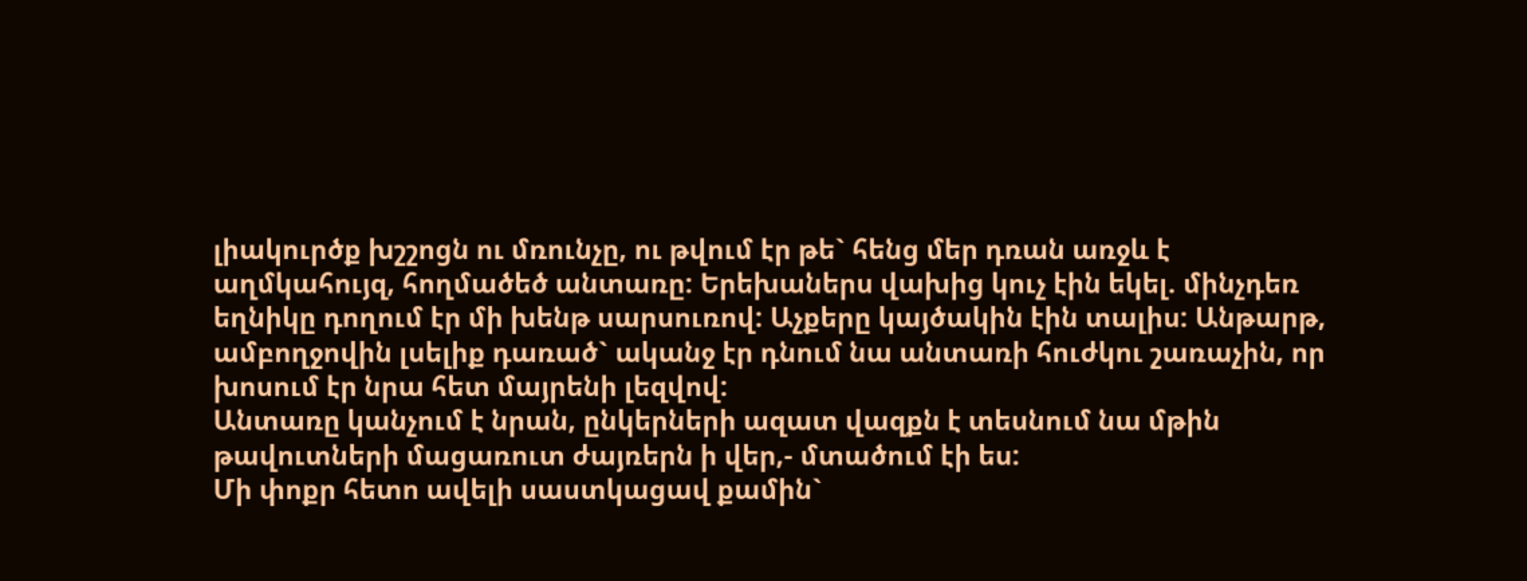լիակուրծք խշշոցն ու մռունչը, ու թվում էր թե` հենց մեր դռան առջև է աղմկահույզ, հողմածեծ անտառը: Երեխաներս վախից կուչ էին եկել. մինչդեռ եղնիկը դողում էր մի խենթ սարսուռով: Աչքերը կայծակին էին տալիս: Անթարթ, ամբողջովին լսելիք դառած` ականջ էր դնում նա անտառի հուժկու շառաչին, որ խոսում էր նրա հետ մայրենի լեզվով:
Անտառը կանչում է նրան, ընկերների ազատ վազքն է տեսնում նա մթին թավուտների մացառուտ ժայռերն ի վեր,- մտածում էի ես:
Մի փոքր հետո ավելի սաստկացավ քամին`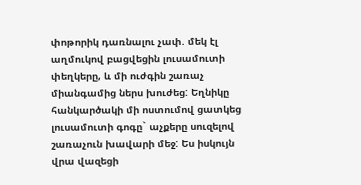փոթորիկ դառնալու չափ. մեկ էլ աղմուկով բացվեցին լուսամուտի փեղկերը, և մի ուժգին շառաչ միանգամից ներս խուժեց: Եղնիկը հանկարծակի մի ոստումով ցատկեց լուսամուտի գոգը` աչքերը սուզելով շառաչուն խավարի մեջ: Ես իսկույն վրա վազեցի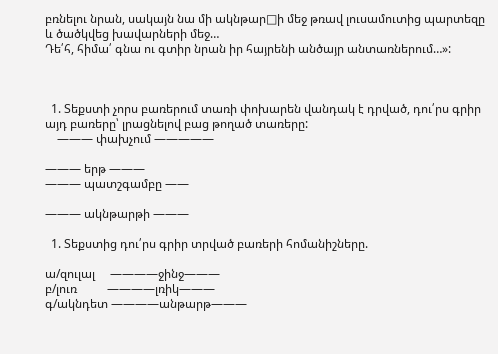բռնելու նրան, սակայն նա մի ակնթար□ի մեջ թռավ լուսամուտից պարտեզը և ծածկվեց խավարների մեջ…
Դե՛հ, հիմա՛ գնա ու գտիր նրան իր հայրենի անծայր անտառներում…»:



  1. Տեքստի չորս բառերում տառի փոխարեն վանդակ է դրված, դու՛րս գրիր այդ բառերը՝ լրացնելով բաց թողած տառերը:
    ——— փախչում —————

——— երթ ———
——— պատշգամբը ——

——— ակնթարթի ———

  1. Տեքստից դու՛րս գրիր տրված բառերի հոմանիշները.

ա/զուլալ     ————ջինջ———
բ/լուռ          ————լռիկ———
գ/ակնդետ ————անթարթ———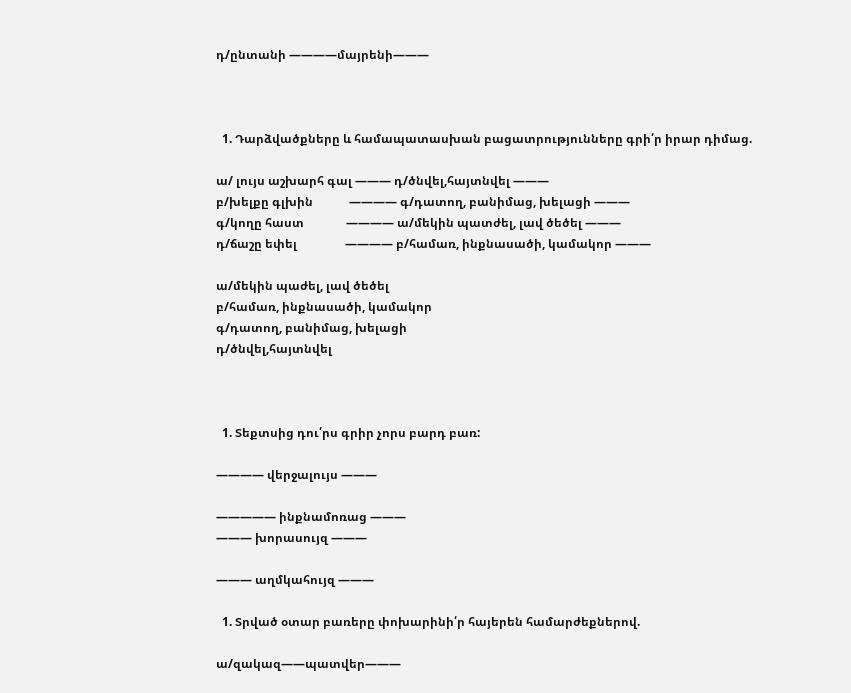դ/ընտանի ————մայրենի———



  1. Դարձվածքները և համապատասխան բացատրությունները գրի՛ր իրար դիմաց.

ա/ լույս աշխարհ գալ ——— դ/ծնվել,հայտնվել ———
բ/խելքը գլխին            ———— գ/դատող, բանիմաց, խելացի ———
գ/կողը հաստ              ———— ա/մեկին պատժել, լավ ծեծել ———
դ/ճաշը եփել                ———— բ/համառ, ինքնասածի, կամակոր ———

ա/մեկին պաժել, լավ ծեծել
բ/համառ, ինքնասածի, կամակոր
գ/դատող, բանիմաց, խելացի
դ/ծնվել,հայտնվել



  1. Տեքտսից դու՛րս գրիր չորս բարդ բառ:

———— վերջալույս ———

————— ինքնամոռաց ———
——— խորասույզ ———

——— աղմկահույզ ———

  1. Տրված օտար բառերը փոխարինի՛ր հայերեն համարժեքներով.

ա/զակազ——պատվեր———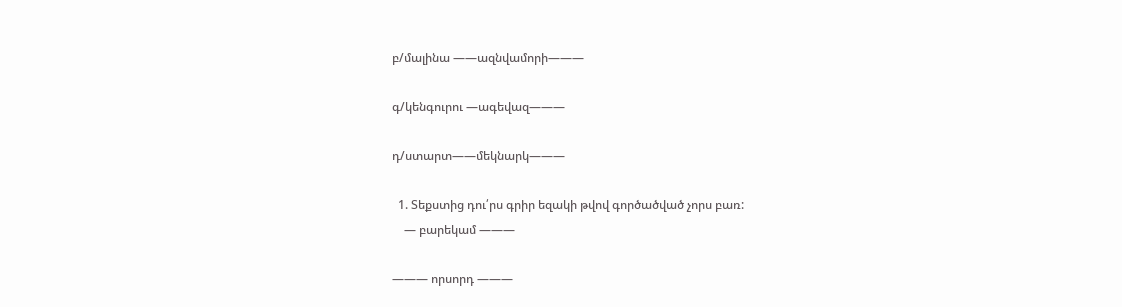բ/մալինա ——ազնվամորի———

գ/կենգուրու —ագեվազ———

դ/ստարտ——մեկնարկ———

  1. Տեքստից դու՛րս գրիր եզակի թվով գործածված չորս բառ:
    — բարեկամ ———

——— որսորդ ———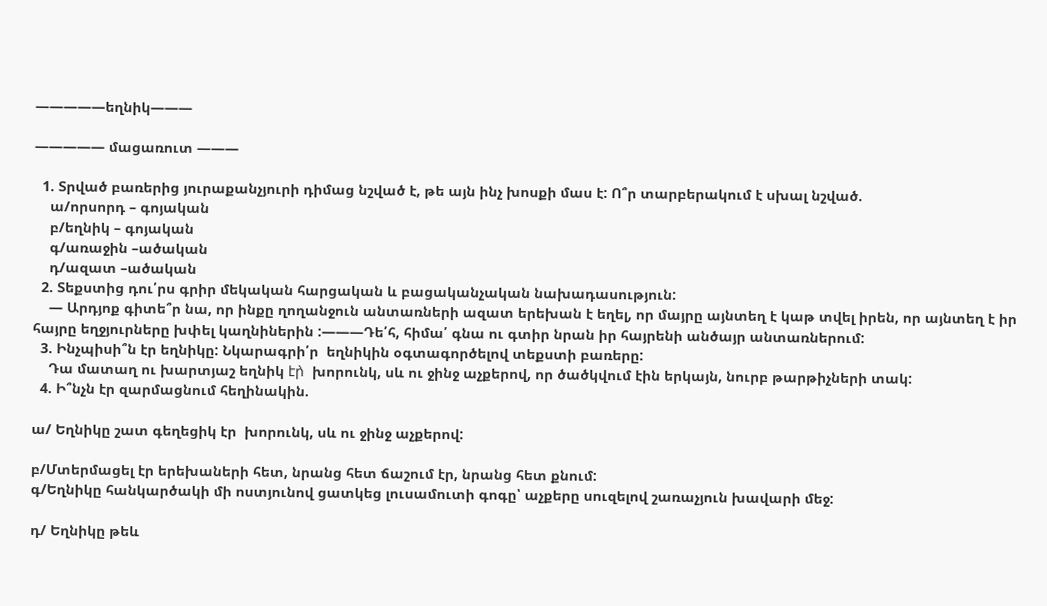—————եղնիկ———

————— մացառուտ ———

  1. Տրված բառերից յուրաքանչյուրի դիմաց նշված է, թե այն ինչ խոսքի մաս է: Ո՞ր տարբերակում է սխալ նշված.
    ա/որսորդ – գոյական
    բ/եղնիկ – գոյական
    գ/առաջին –ածական
    դ/ազատ –ածական
  2. Տեքստից դու՛րս գրիր մեկական հարցական և բացականչական նախադասություն:
    — Արդյոք գիտե՞ր նա, որ ինքը ղողանջուն անտառների ազատ երեխան է եղել, որ մայրը այնտեղ է կաթ տվել իրեն, որ այնտեղ է իր հայրը եղջյուրները խփել կաղնիներին :———Դե՛հ, հիմա՛ գնա ու գտիր նրան իր հայրենի անծայր անտառներում:
  3. Ինչպիսի՞ն էր եղնիկը: Նկարագրի՛ր  եղնիկին օգտագործելով տեքստի բառերը:
    Դա մատաղ ու խարտյաշ եղնիկ էր̀  խորունկ, սև ու ջինջ աչքերով, որ ծածկվում էին երկայն, նուրբ թարթիչների տակ:
  4. Ի՞նչն էր զարմացնում հեղինակին.

ա/ Եղնիկը շատ գեղեցիկ էր  խորունկ, սև ու ջինջ աչքերով:

բ/Մտերմացել էր երեխաների հետ, նրանց հետ ճաշում էր, նրանց հետ քնում:
գ/Եղնիկը հանկարծակի մի ոստյունով ցատկեց լուսամուտի գոգը՝ աչքերը սուզելով շառաչյուն խավարի մեջ:

դ/ Եղնիկը թեև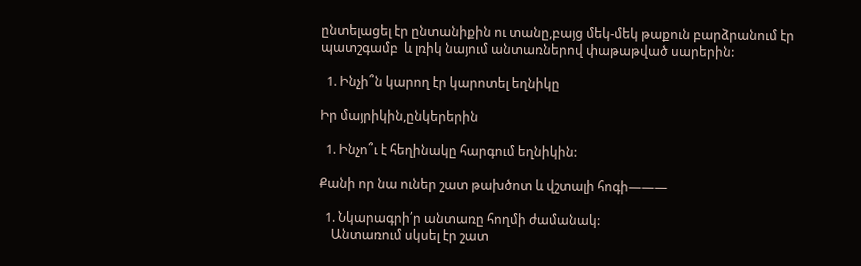ընտելացել էր ընտանիքին ու տանը,բայց մեկ-մեկ թաքուն բարձրանում էր պատշգամբ  և լռիկ նայում անտառներով փաթաթված սարերին:

  1. Ինչի՞ն կարող էր կարոտել եղնիկը

Իր մայրիկին,ընկերերին

  1. Ինչո՞ւ է հեղինակը հարգում եղնիկին:

Քանի որ նա ուներ շատ թախծոտ և վշտալի հոգի———

  1. Նկարագրի՛ր անտառը հողմի ժամանակ:
    Անտառում սկսել էր շատ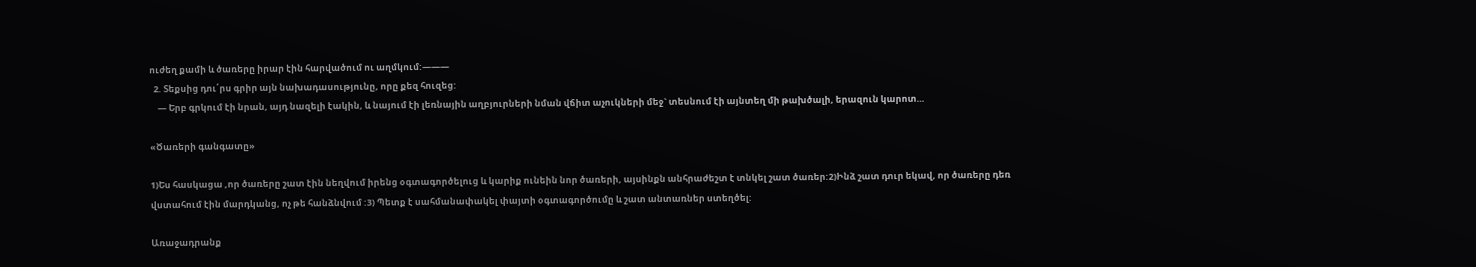ուժեղ քամի և ծառերը իրար էին հարվածում ու աղմկում:———
  2. Տեքսից դու՛րս գրիր այն նախադասությունը, որը քեզ հուզեց:
    — Երբ գրկում էի նրան, այդ նազելի էակին, և նայում էի լեռնային աղբյուրների նման վճիտ աչուկների մեջ` տեսնում էի այնտեղ մի թախծալի, երազուն կարոտ…

«Ծառերի գանգատը»

1)Ես հասկացա ,որ ծառերը շատ էին նեղվում իրենց օգտագործելուց և կարիք ունեին նոր ծառերի, այսինքն անհրաժեշտ է տնկել շատ ծառեր:2)Ինձ շատ դուր եկավ, որ ծառերը դեռ վստահում էին մարդկանց, ոչ թե հանձնվում :3) Պետք է սահմանափակել փայտի օգտագործումը և շատ անտառներ ստեղծել:

Առաջադրանք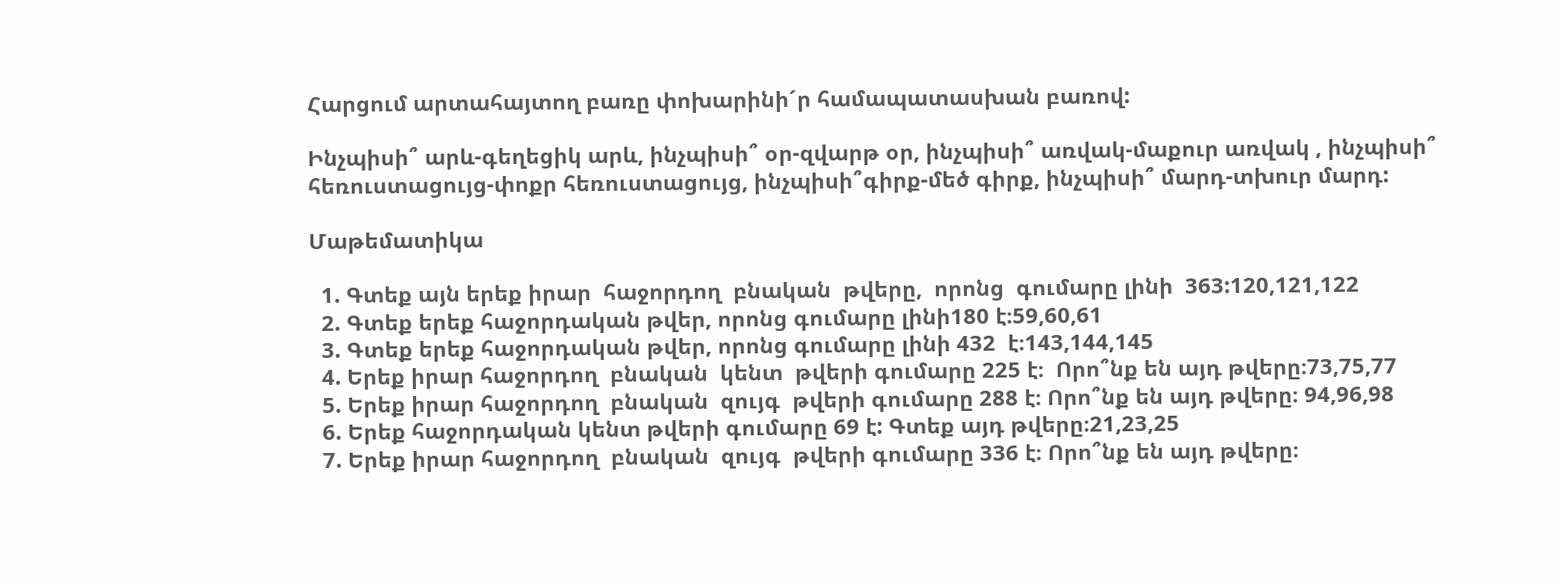Հարցում արտահայտող բառը փոխարինի´ր համապատասխան բառով:

Ինչպիսի՞ արև-գեղեցիկ արև, ինչպիսի՞ օր-զվարթ օր, ինչպիսի՞ առվակ-մաքուր առվակ , ինչպիսի՞ հեռուստացույց-փոքր հեռուստացույց, ինչպիսի՞գիրք-մեծ գիրք, ինչպիսի՞ մարդ-տխուր մարդ:

Մաթեմատիկա

  1. Գտեք այն երեք իրար  հաջորդող  բնական  թվերը,  որոնց  գումարը լինի  363:120,121,122
  2. Գտեք երեք հաջորդական թվեր, որոնց գումարը լինի180 է։59,60,61
  3. Գտեք երեք հաջորդական թվեր, որոնց գումարը լինի 432  է։143,144,145
  4. Երեք իրար հաջորդող  բնական  կենտ  թվերի գումարը 225 է։  Որո՞նք են այդ թվերը։73,75,77
  5. Երեք իրար հաջորդող  բնական  զույգ  թվերի գումարը 288 է։ Որո՞նք են այդ թվերը։ 94,96,98
  6. Երեք հաջորդական կենտ թվերի գումարը 69 է: Գտեք այդ թվերը։21,23,25
  7. Երեք իրար հաջորդող  բնական  զույգ  թվերի գումարը 336 է։ Որո՞նք են այդ թվերը։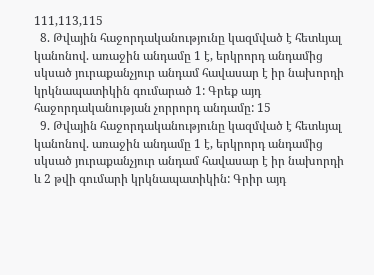111,113,115
  8. Թվային հաջորդականությունը կազմված է հետևյալ կանոնով. առաջին անդամը 1 է, երկրորդ անդամից սկսած յուրաքանչյուր անդամ հավասար է իր նախորդի կրկնապատիկին գումարած 1: Գրեք այդ հաջորդականության չորրորդ անդամը: 15
  9. Թվային հաջորդականությունը կազմված է հետևյալ կանոնով. առաջին անդամը 1 է, երկրորդ անդամից սկսած յուրաքանչյուր անդամ հավասար է իր նախորդի և 2 թվի գումարի կրկնապատիկին: Գրիր այդ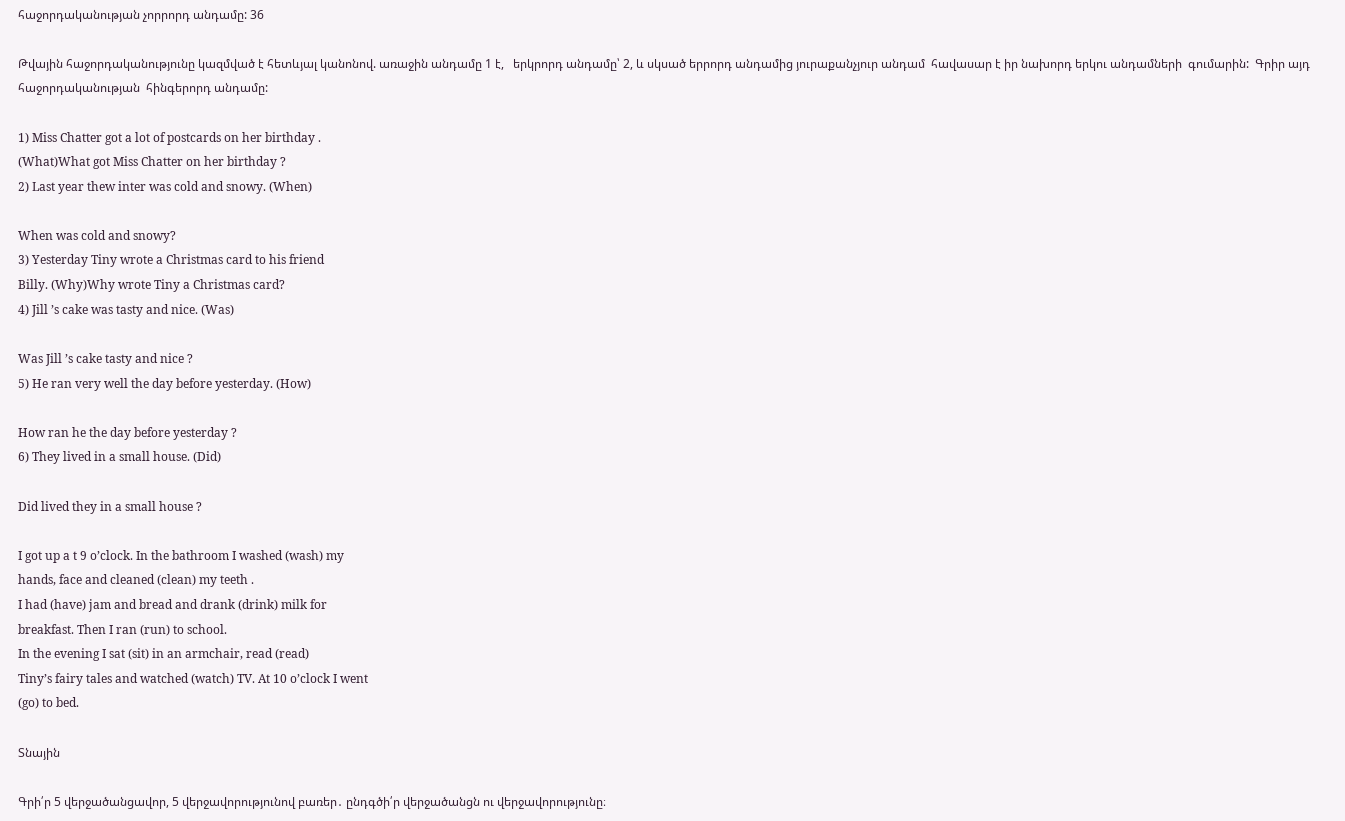հաջորդականության չորրորդ անդամը: 36

Թվային հաջորդականությունը կազմված է հետևյալ կանոնով. առաջին անդամը 1 է,   երկրորդ անդամը՝ 2, և սկսած երրորդ անդամից յուրաքանչյուր անդամ  հավասար է իր նախորդ երկու անդամների  գումարին:  Գրիր այդ հաջորդականության  հինգերորդ անդամը:

1) Miss Chatter got a lot of postcards on her birthday .
(What)What got Miss Chatter on her birthday ?
2) Last year thew inter was cold and snowy. (When)

When was cold and snowy?
3) Yesterday Tiny wrote a Christmas card to his friend
Billy. (Why)Why wrote Tiny a Christmas card?
4) Jill ’s cake was tasty and nice. (Was)

Was Jill ’s cake tasty and nice ?
5) He ran very well the day before yesterday. (How)

How ran he the day before yesterday ?
6) They lived in a small house. (Did)

Did lived they in a small house ?

I got up a t 9 o’clock. In the bathroom I washed (wash) my
hands, face and cleaned (clean) my teeth .
I had (have) jam and bread and drank (drink) milk for
breakfast. Then I ran (run) to school.
In the evening I sat (sit) in an armchair, read (read)
Tiny’s fairy tales and watched (watch) TV. At 10 o’clock I went
(go) to bed.

Տնային

Գրի՛ր 5 վերջածանցավոր, 5 վերջավորությունով բառեր․ ընդգծի՛ր վերջածանցն ու վերջավորությունը։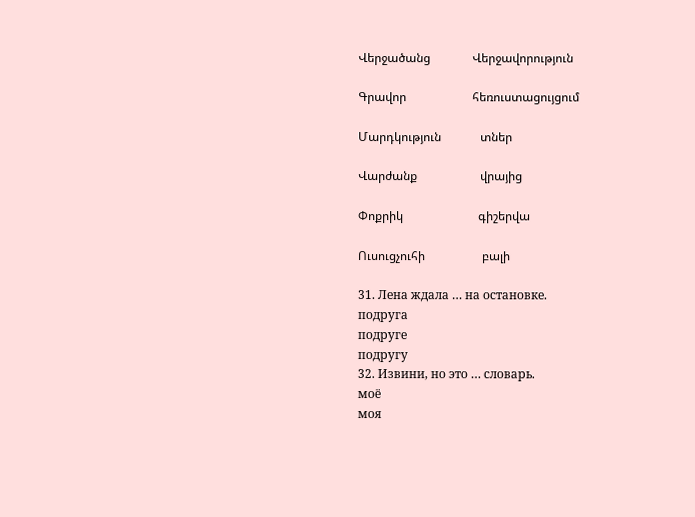Վերջածանց              Վերջավորություն

Գրավոր                      հեռուստացույցում

Մարդկություն             տներ

Վարժանք                     վրայից

Փոքրիկ                         գիշերվա

Ուսուցչուհի                   բալի

31. Лена ждала … на остановке.
подруга
подруге
подругу
32. Извини, но это … словарь.
моё
моя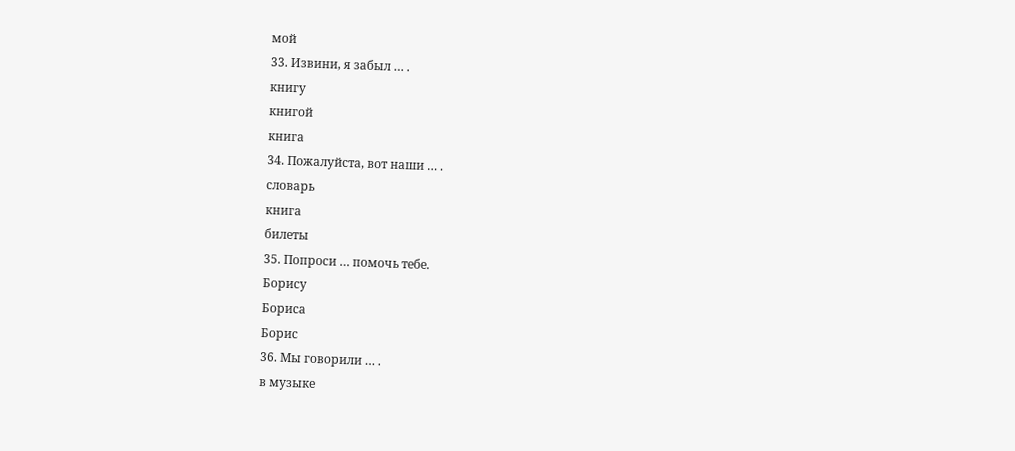мой
33. Извини, я забыл … .
книгу
книгой
книга
34. Пожалуйста, вот наши … .
словарь
книга
билеты
35. Попроси … помочь тебе.
Борису
Бориса
Борис
36. Мы говорили … .
в музыке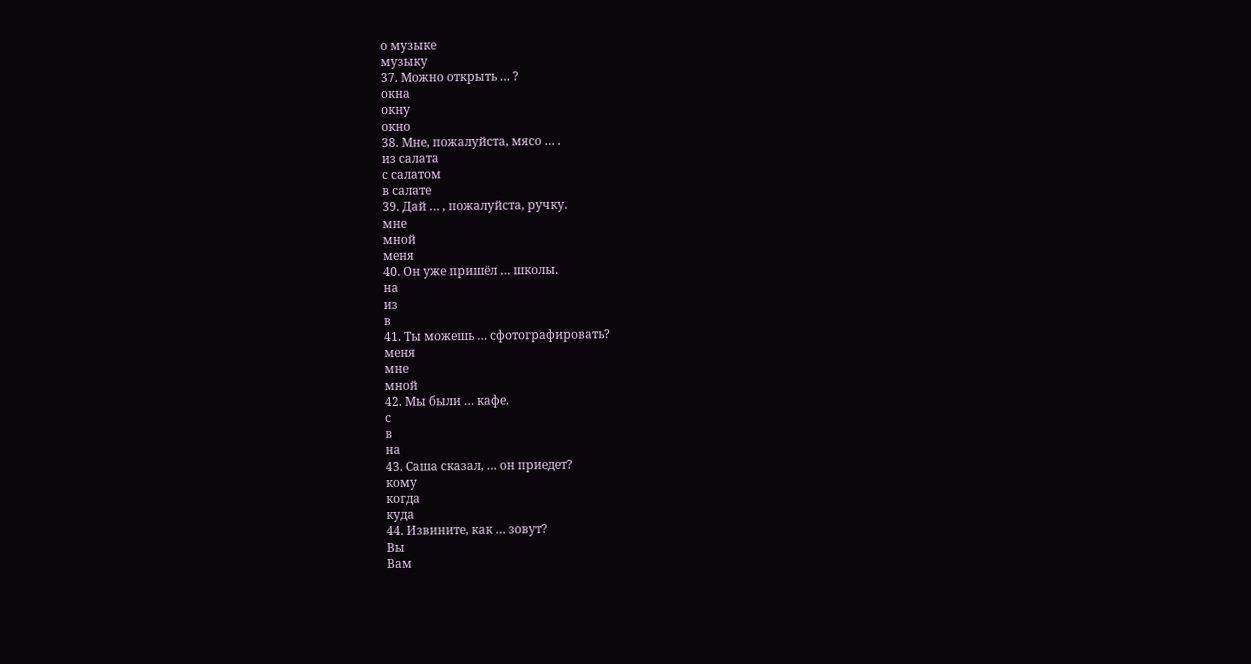о музыке
музыку
37. Можно открыть … ?
окна
окну
окно
38. Мне, пожалуйста, мясо … .
из салата
с салатом
в салате
39. Дай … , пожалуйста, ручку.
мне
мной
меня
40. Он уже пришёл … школы.
на
из
в
41. Ты можешь … сфотографировать?
меня
мне
мной
42. Мы были … кафе.
с
в
на
43. Саша сказал, … он приедет?
кому
когда
куда
44. Извините, как … зовут?
Вы
Вам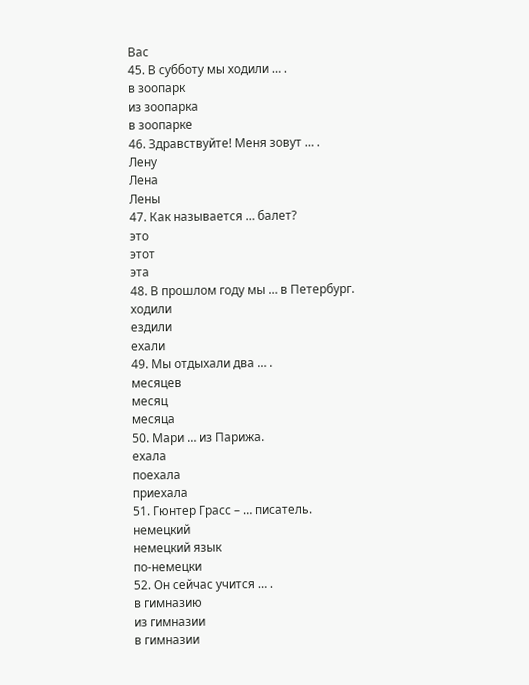Вас
45. В субботу мы ходили … .
в зоопарк
из зоопарка
в зоопарке
46. Здравствуйте! Меня зовут … .
Лену
Лена
Лены
47. Как называется … балет?
это
этот
эта
48. В прошлом году мы … в Петербург.
ходили
ездили
ехали
49. Мы отдыхали два … .
месяцев
месяц
месяца
50. Мари … из Парижа.
ехала
поехала
приехала
51. Гюнтер Грасс – … писатель.
немецкий
немецкий язык
по-немецки
52. Он сейчас учится … .
в гимназию
из гимназии
в гимназии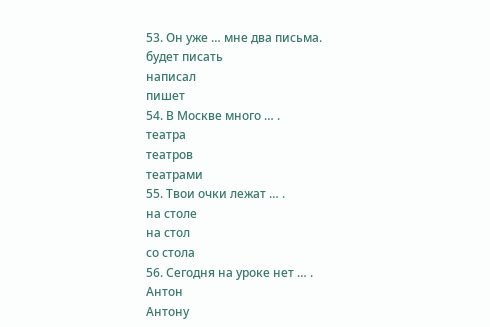53. Он уже … мне два письма.
будет писать
написал
пишет
54. В Москве много … .
театра
театров
театрами
55. Твои очки лежат … .
на столе
на стол
со стола
56. Сегодня на уроке нет … .
Антон
Антону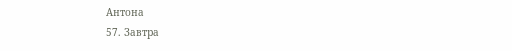Антона
57. Завтра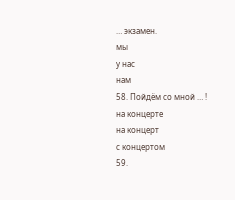… экзамен.
мы
у нас
нам
58. Пойдём со мной … !
на концерте
на концерт
с концертом
59.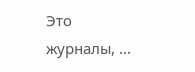Это журналы, …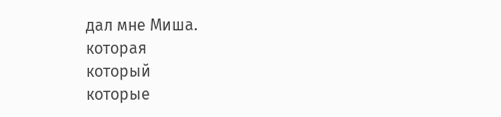дал мне Миша.
которая
который
которые